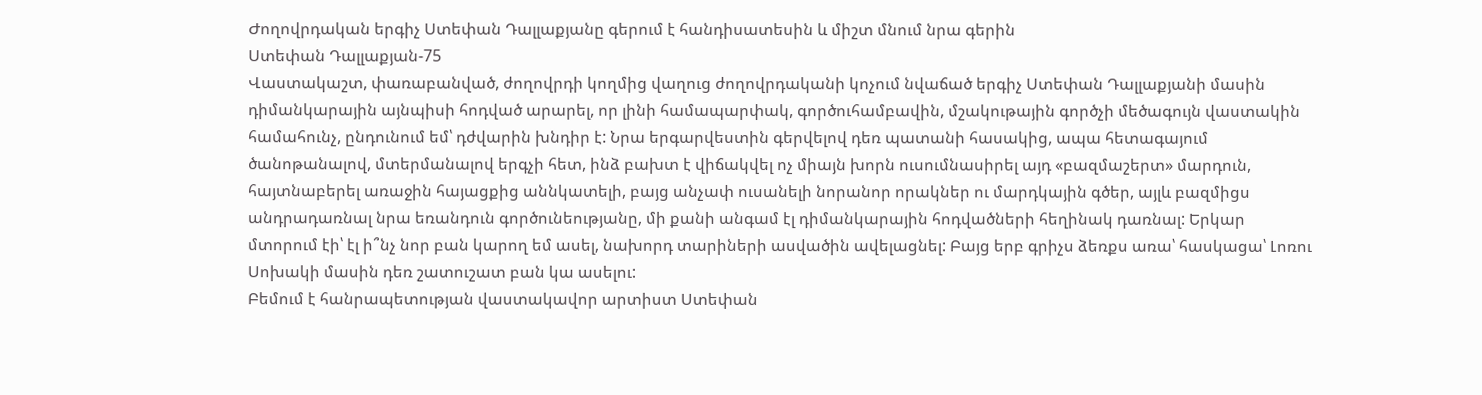Ժողովրդական երգիչ Ստեփան Դալլաքյանը գերում է հանդիսատեսին և միշտ մնում նրա գերին
Ստեփան Դալլաքյան-75
Վաստակաշտ, փառաբանված, ժողովրդի կողմից վաղուց ժողովրդականի կոչում նվաճած երգիչ Ստեփան Դալլաքյանի մասին դիմանկարային այնպիսի հոդված արարել, որ լինի համապարփակ, գործուհամբավին, մշակութային գործչի մեծագույն վաստակին համահունչ, ընդունում եմ՝ դժվարին խնդիր է: Նրա երգարվեստին գերվելով դեռ պատանի հասակից, ապա հետագայում ծանոթանալով, մտերմանալով երգչի հետ, ինձ բախտ է վիճակվել ոչ միայն խորն ուսումնասիրել այդ «բազմաշերտ» մարդուն, հայտնաբերել առաջին հայացքից աննկատելի, բայց անչափ ուսանելի նորանոր որակներ ու մարդկային գծեր, այլև բազմիցս անդրադառնալ նրա եռանդուն գործունեությանը, մի քանի անգամ էլ դիմանկարային հոդվածների հեղինակ դառնալ: Երկար մտորում էի՝ էլ ի՞նչ նոր բան կարող եմ ասել, նախորդ տարիների ասվածին ավելացնել: Բայց երբ գրիչս ձեռքս առա՝ հասկացա՝ Լոռու Սոխակի մասին դեռ շատուշատ բան կա ասելու:
Բեմում է հանրապետության վաստակավոր արտիստ Ստեփան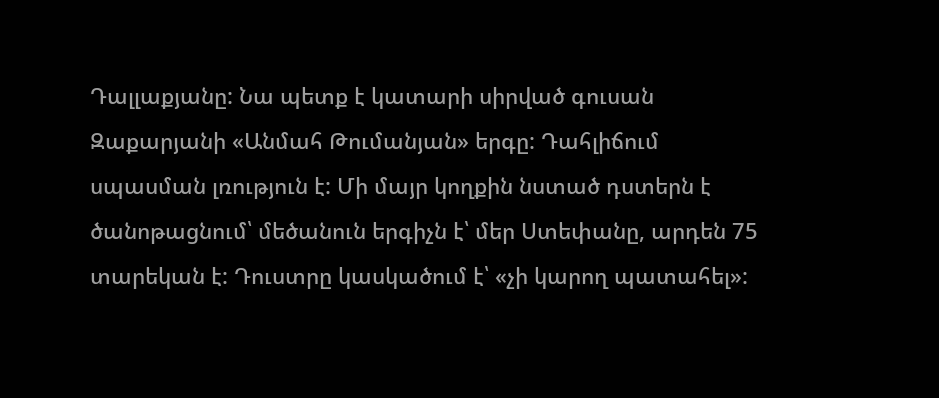Դալլաքյանը: Նա պետք է կատարի սիրված գուսան Զաքարյանի «Անմահ Թումանյան» երգը: Դահլիճում սպասման լռություն է: Մի մայր կողքին նստած դստերն է ծանոթացնում՝ մեծանուն երգիչն է՝ մեր Ստեփանը, արդեն 75 տարեկան է: Դուստրը կասկածում է՝ «չի կարող պատահել»: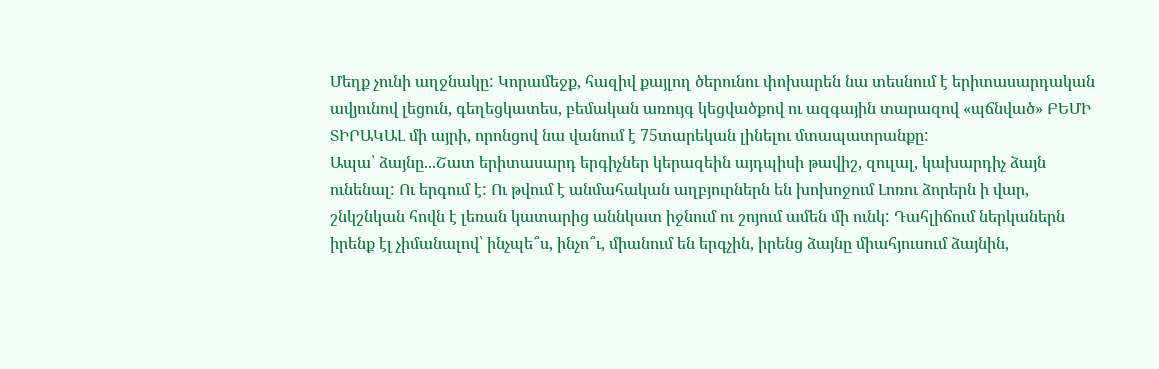Մեղք չունի աղջնակը: Կորամեջք, հազիվ քայլող ծերունու փոխարեն նա տեսնում է երիտասարդական ավյունով լեցուն, գեղեցկատես, բեմական առույգ կեցվածքով ու ազգային տարազով «պճնված» ԲԵՄԻ ՏԻՐԱԿԱԼ մի այրի, որոնցով նա վանում է 75տարեկան լինելու մտապատրանքը:
Ապա՝ ձայնը...Շատ երիտասարդ երգիչներ կերազեին այդպիսի թավիշ, զուլալ, կախարդիչ ձայն ունենալ: Ու երգում է: Ու թվում է անմահական աղբյուրներն են խոխոջում Լոռու ձորերն ի վար, շնկշնկան հովն է լեռան կատարից աննկատ իջնում ու շոյում ամեն մի ունկ: Դահլիճում ներկաներն իրենք էլ չիմանալով՝ ինչպե՞ս, ինչո՞ւ, միանում են երգչին, իրենց ձայնը միահյուսում ձայնին,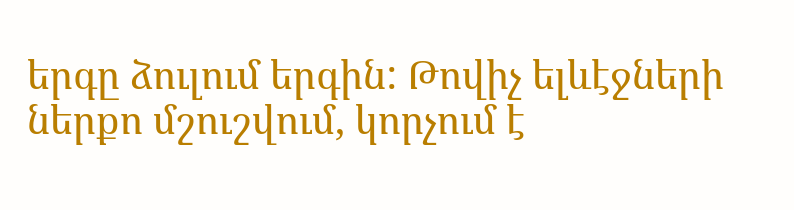երգը ձուլում երգին: Թովիչ ելևէջների ներքո մշուշվում, կորչում է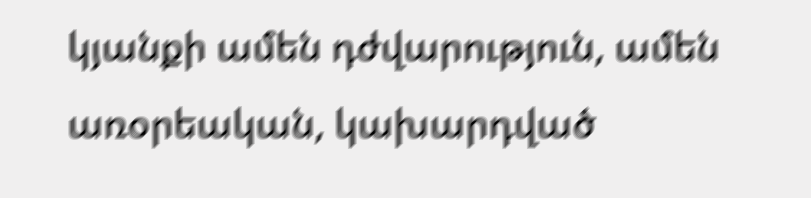կյանքի ամեն դժվարություն, ամեն առօրեական, կախարդված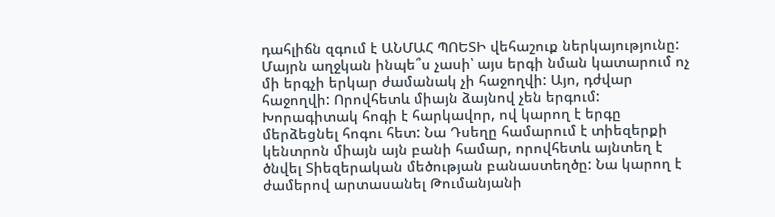դահլիճն զգում է ԱՆՄԱՀ ՊՈԵՏԻ վեհաշուք ներկայությունը: Մայրն աղջկան ինպե՞ս չասի՝ այս երգի նման կատարում ոչ մի երգչի երկար ժամանակ չի հաջողվի: Այո, դժվար հաջողվի: Որովհետև միայն ձայնով չեն երգում: Խորագիտակ հոգի է հարկավոր, ով կարող է երգը մերձեցնել հոգու հետ: Նա Դսեղը համարում է տիեզերքի կենտրոն միայն այն բանի համար, որովհետև այնտեղ է ծնվել Տիեզերական մեծության բանաստեղծը: Նա կարող է ժամերով արտասանել Թումանյանի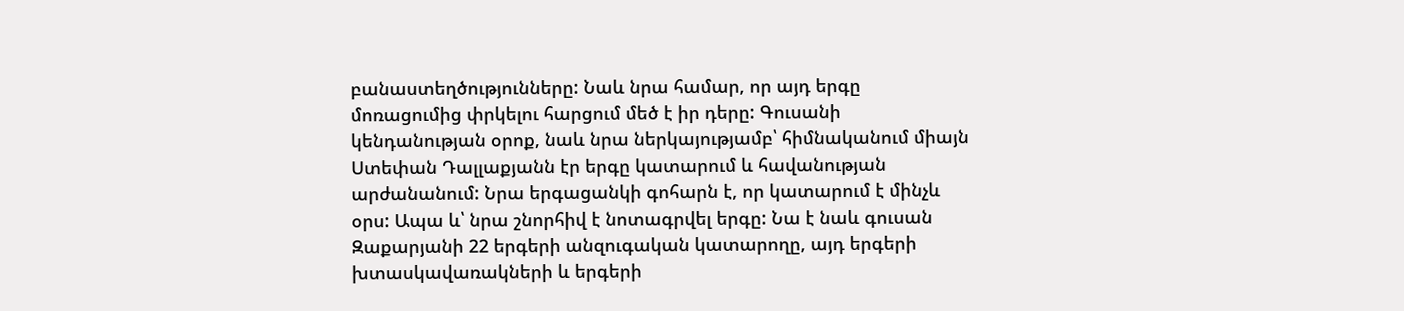բանաստեղծությունները: Նաև նրա համար, որ այդ երգը մոռացումից փրկելու հարցում մեծ է իր դերը: Գուսանի կենդանության օրոք, նաև նրա ներկայությամբ՝ հիմնականում միայն Ստեփան Դալլաքյանն էր երգը կատարում և հավանության արժանանում: Նրա երգացանկի գոհարն է, որ կատարում է մինչև օրս: Ապա և՝ նրա շնորհիվ է նոտագրվել երգը: Նա է նաև գուսան Զաքարյանի 22 երգերի անզուգական կատարողը, այդ երգերի խտասկավառակների և երգերի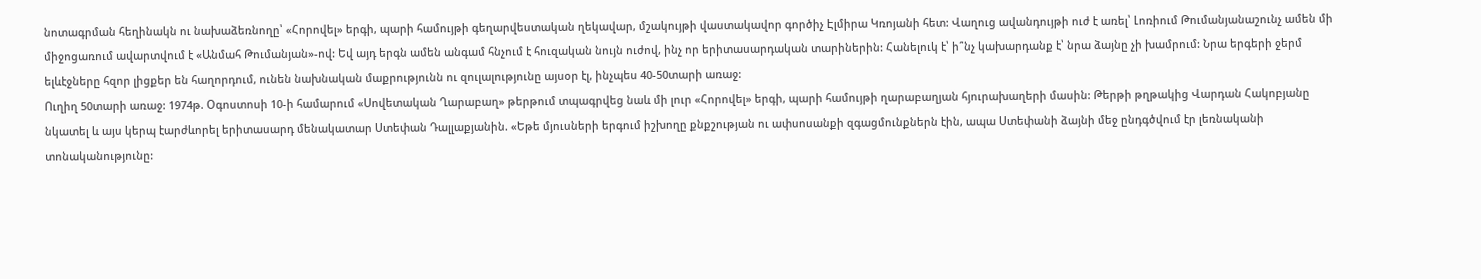նոտագրման հեղինակն ու նախաձեռնողը՝ «Հորովել» երգի, պարի համույթի գեղարվեստական ղեկավար, մշակույթի վաստակավոր գործիչ Էլմիրա Կռոյանի հետ: Վաղուց ավանդույթի ուժ է առել՝ Լոռիում Թումանյանաշունչ ամեն մի միջոցառում ավարտվում է «Անմահ Թումանյան»-ով: Եվ այդ երգն ամեն անգամ հնչում է հուզական նույն ուժով, ինչ որ երիտասարդական տարիներին: Հանելուկ է՝ ի՞նչ կախարդանք է՝ նրա ձայնը չի խամրում: Նրա երգերի ջերմ ելևէջները հզոր լիցքեր են հաղորդում, ունեն նախնական մաքրությունն ու զուլալությունը այսօր էլ, ինչպես 40-50տարի առաջ:
Ուղիղ 50տարի առաջ: 1974թ. Օգոստոսի 10-ի համարում «Սովետական Ղարաբաղ» թերթում տպագրվեց նաև մի լուր «Հորովել» երգի, պարի համույթի ղարաբաղյան հյուրախաղերի մասին: Թերթի թղթակից Վարդան Հակոբյանը նկատել և այս կերպ էարժևորել երիտասարդ մենակատար Ստեփան Դալլաքյանին. «Եթե մյուսների երգում իշխողը քնքշության ու ափսոսանքի զգացմունքներն էին, ապա Ստեփանի ձայնի մեջ ընդգծվում էր լեռնականի տոնականությունը: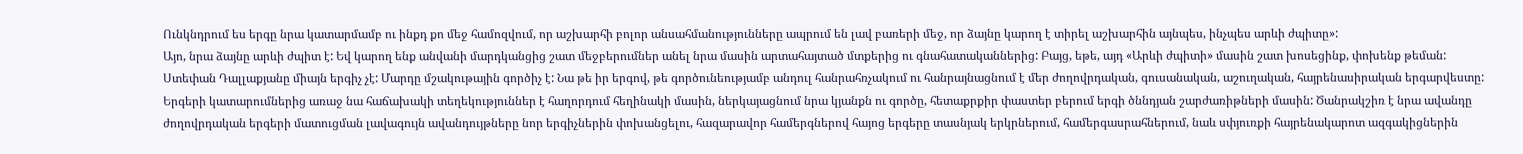Ունկնդրում ես երգը նրա կատարմամբ ու ինքդ քո մեջ համոզվում, որ աշխարհի բոլոր անսահմանությունները ապրում են լավ բառերի մեջ, որ ձայնը կարող է տիրել աշխարհին այնպես, ինչպես արևի ժպիտը»:
Այո, նրա ձայնը արևի ժպիտ է: Եվ կարող ենք անվանի մարդկանցից շատ մեջբերումներ անել նրա մասին արտահայտած մտքերից ու գնահատականներից: Բայց, եթե, այդ «Արևի ժպիտի» մասին շատ խոսեցինք, փոխենք թեման:
Ստեփան Դալլաքյանը միայն երգիչ չէ: Մարդը մշակութային գործիչ է: Նա թե իր երգով, թե գործունեությամբ անդուլ հանրահռչակում ու հանրայնացնում է մեր ժողովրդական, գուսանական, աշուղական, հայրենասիրական երգարվեստը: Երգերի կատարումներից առաջ նա հաճախակի տեղեկություններ է հաղորդում հեղինակի մասին, ներկայացնում նրա կյանքն ու գործը, հետաքրքիր փաստեր բերում երգի ծննդյան շարժառիթների մասին: Ծանրակշիռ է նրա ավանդը ժողովրդական երգերի մատուցման լավագույն ավանդույթները նոր երգիչներին փոխանցելու, հազարավոր համերգներով հայոց երգերը տասնյակ երկրներում, համերգասրահներում, նաև սփյուռքի հայրենակարոտ ազգակիցներին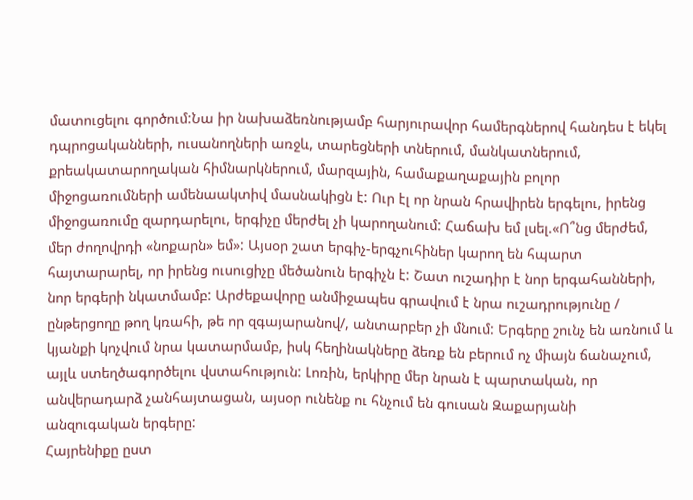մատուցելու գործում:Նա իր նախաձեռնությամբ հարյուրավոր համերգներով հանդես է եկել դպրոցականների, ուսանողների առջև, տարեցների տներում, մանկատներում, քրեակատարողական հիմնարկներում, մարզային, համաքաղաքային բոլոր միջոցառումների ամենաակտիվ մասնակիցն է: Ուր էլ որ նրան հրավիրեն երգելու, իրենց միջոցառումը զարդարելու, երգիչը մերժել չի կարողանում: Հաճախ եմ լսել.«Ո՞նց մերժեմ, մեր ժողովրդի «նոքարն» եմ»: Այսօր շատ երգիչ-երգչուհիներ կարող են հպարտ հայտարարել, որ իրենց ուսուցիչը մեծանուն երգիչն է: Շատ ուշադիր է նոր երգահանների, նոր երգերի նկատմամբ: Արժեքավորը անմիջապես գրավում է նրա ուշադրությունը / ընթերցողը թող կռահի, թե որ զգայարանով/, անտարբեր չի մնում: Երգերը շունչ են առնում և կյանքի կոչվում նրա կատարմամբ, իսկ հեղինակները ձեռք են բերում ոչ միայն ճանաչում, այլև ստեղծագործելու վստահություն: Լոռին, երկիրը մեր նրան է պարտական, որ անվերադարձ չանհայտացան, այսօր ունենք ու հնչում են գուսան Զաքարյանի անզուգական երգերը:
Հայրենիքը ըստ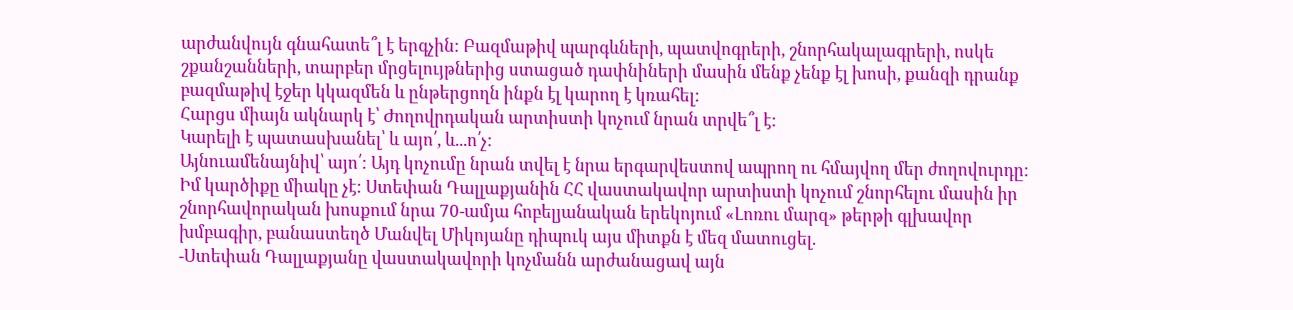արժանվույն գնահատե՞լ է երգչին: Բազմաթիվ պարգևների, պատվոգրերի, շնորհակալագրերի, ոսկե շքանշանների, տարբեր մրցելույթներից ստացած դափնիների մասին մենք չենք էլ խոսի, քանզի դրանք բազմաթիվ էջեր կկազմեն և ընթերցողն ինքն էլ կարող է կռահել:
Հարցս միայն ակնարկ է՝ Ժողովրդական արտիստի կոչում նրան տրվե՞լ է:
Կարելի է պատասխանել՝ և այո՛, և...ո՛չ:
Այնուամենայնիվ՝ այո՛: Այդ կոչումը նրան տվել է նրա երգարվեստով ապրող ու հմայվող մեր ժողովուրդը:
Իմ կարծիքը միակը չէ: Ստեփան Դալլաքյանին ՀՀ վաստակավոր արտիստի կոչում շնորհելու մասին իր շնորհավորական խոսքում նրա 70-ամյա հոբելյանական երեկոյում «Լոռու մարզ» թերթի գլխավոր խմբագիր, բանաստեղծ Մանվել Միկոյանը դիպուկ այս միտքն է մեզ մատուցել.
-Ստեփան Դալլաքյանը վաստակավորի կոչմանն արժանացավ այն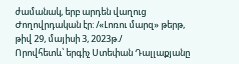ժամանակ, երբ արդեն վաղուց Ժողովրդական էր: /«Լոռու մարզ» թերթ, թիվ 29, մայիսի 3, 2023թ./
Որովհետև՝ երգիչ Ստեփան Դալլաքյանը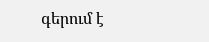գերում է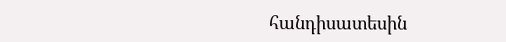հանդիսատեսին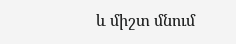և միշտ մնում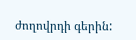ժողովրդի գերին: